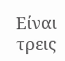Είναι τρεις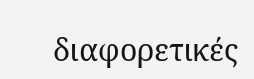διαφορετικές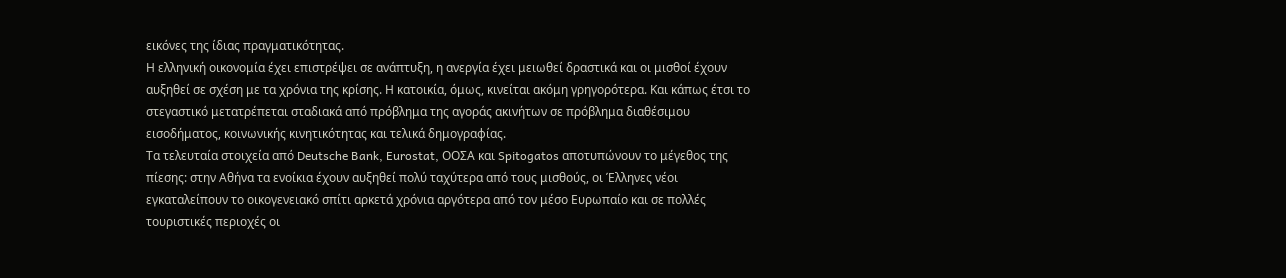εικόνες της ίδιας πραγματικότητας.
Η ελληνική οικονομία έχει επιστρέψει σε ανάπτυξη, η ανεργία έχει μειωθεί δραστικά και οι μισθοί έχουν αυξηθεί σε σχέση με τα χρόνια της κρίσης. Η κατοικία, όμως, κινείται ακόμη γρηγορότερα. Και κάπως έτσι το στεγαστικό μετατρέπεται σταδιακά από πρόβλημα της αγοράς ακινήτων σε πρόβλημα διαθέσιμου εισοδήματος, κοινωνικής κινητικότητας και τελικά δημογραφίας.
Τα τελευταία στοιχεία από Deutsche Bank, Eurostat, ΟΟΣΑ και Spitogatos αποτυπώνουν το μέγεθος της πίεσης: στην Αθήνα τα ενοίκια έχουν αυξηθεί πολύ ταχύτερα από τους μισθούς, οι Έλληνες νέοι εγκαταλείπουν το οικογενειακό σπίτι αρκετά χρόνια αργότερα από τον μέσο Ευρωπαίο και σε πολλές τουριστικές περιοχές οι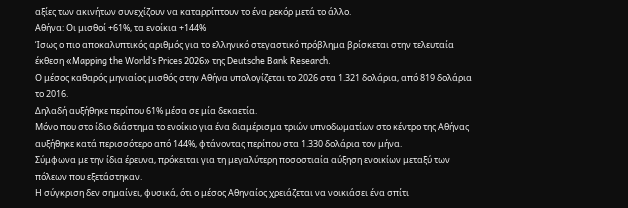αξίες των ακινήτων συνεχίζουν να καταρρίπτουν το ένα ρεκόρ μετά το άλλο.
Αθήνα: Οι μισθοί +61%, τα ενοίκια +144%
Ίσως ο πιο αποκαλυπτικός αριθμός για το ελληνικό στεγαστικό πρόβλημα βρίσκεται στην τελευταία έκθεση «Mapping the World’s Prices 2026» της Deutsche Bank Research.
Ο μέσος καθαρός μηνιαίος μισθός στην Αθήνα υπολογίζεται το 2026 στα 1.321 δολάρια, από 819 δολάρια το 2016.
Δηλαδή αυξήθηκε περίπου 61% μέσα σε μία δεκαετία.
Μόνο που στο ίδιο διάστημα το ενοίκιο για ένα διαμέρισμα τριών υπνοδωματίων στο κέντρο της Αθήνας αυξήθηκε κατά περισσότερο από 144%, φτάνοντας περίπου στα 1.330 δολάρια τον μήνα.
Σύμφωνα με την ίδια έρευνα, πρόκειται για τη μεγαλύτερη ποσοστιαία αύξηση ενοικίων μεταξύ των πόλεων που εξετάστηκαν.
Η σύγκριση δεν σημαίνει, φυσικά, ότι ο μέσος Αθηναίος χρειάζεται να νοικιάσει ένα σπίτι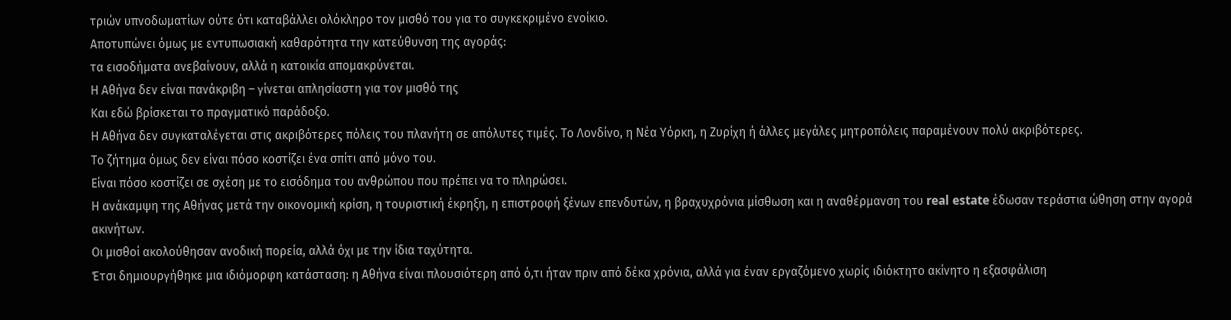τριών υπνοδωματίων ούτε ότι καταβάλλει ολόκληρο τον μισθό του για το συγκεκριμένο ενοίκιο.
Αποτυπώνει όμως με εντυπωσιακή καθαρότητα την κατεύθυνση της αγοράς:
τα εισοδήματα ανεβαίνουν, αλλά η κατοικία απομακρύνεται.
Η Αθήνα δεν είναι πανάκριβη – γίνεται απλησίαστη για τον μισθό της
Και εδώ βρίσκεται το πραγματικό παράδοξο.
Η Αθήνα δεν συγκαταλέγεται στις ακριβότερες πόλεις του πλανήτη σε απόλυτες τιμές. Το Λονδίνο, η Νέα Υόρκη, η Ζυρίχη ή άλλες μεγάλες μητροπόλεις παραμένουν πολύ ακριβότερες.
Το ζήτημα όμως δεν είναι πόσο κοστίζει ένα σπίτι από μόνο του.
Είναι πόσο κοστίζει σε σχέση με το εισόδημα του ανθρώπου που πρέπει να το πληρώσει.
Η ανάκαμψη της Αθήνας μετά την οικονομική κρίση, η τουριστική έκρηξη, η επιστροφή ξένων επενδυτών, η βραχυχρόνια μίσθωση και η αναθέρμανση του real estate έδωσαν τεράστια ώθηση στην αγορά ακινήτων.
Οι μισθοί ακολούθησαν ανοδική πορεία, αλλά όχι με την ίδια ταχύτητα.
Έτσι δημιουργήθηκε μια ιδιόμορφη κατάσταση: η Αθήνα είναι πλουσιότερη από ό,τι ήταν πριν από δέκα χρόνια, αλλά για έναν εργαζόμενο χωρίς ιδιόκτητο ακίνητο η εξασφάλιση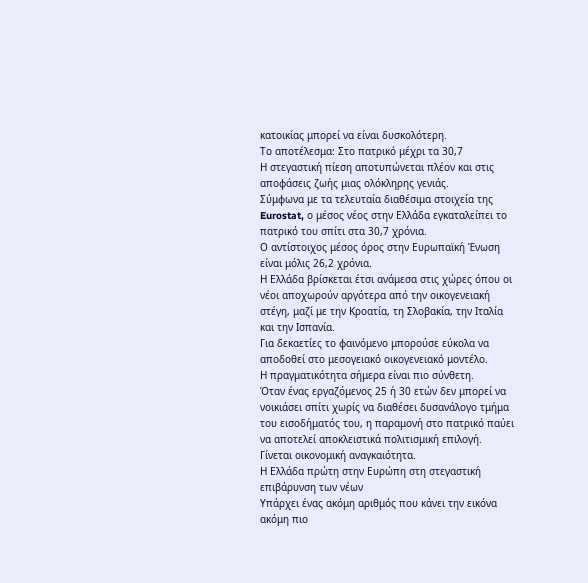κατοικίας μπορεί να είναι δυσκολότερη.
Το αποτέλεσμα: Στο πατρικό μέχρι τα 30,7
Η στεγαστική πίεση αποτυπώνεται πλέον και στις αποφάσεις ζωής μιας ολόκληρης γενιάς.
Σύμφωνα με τα τελευταία διαθέσιμα στοιχεία της Eurostat, ο μέσος νέος στην Ελλάδα εγκαταλείπει το πατρικό του σπίτι στα 30,7 χρόνια.
Ο αντίστοιχος μέσος όρος στην Ευρωπαϊκή Ένωση είναι μόλις 26,2 χρόνια.
Η Ελλάδα βρίσκεται έτσι ανάμεσα στις χώρες όπου οι νέοι αποχωρούν αργότερα από την οικογενειακή στέγη, μαζί με την Κροατία, τη Σλοβακία, την Ιταλία και την Ισπανία.
Για δεκαετίες το φαινόμενο μπορούσε εύκολα να αποδοθεί στο μεσογειακό οικογενειακό μοντέλο.
Η πραγματικότητα σήμερα είναι πιο σύνθετη.
Όταν ένας εργαζόμενος 25 ή 30 ετών δεν μπορεί να νοικιάσει σπίτι χωρίς να διαθέσει δυσανάλογο τμήμα του εισοδήματός του, η παραμονή στο πατρικό παύει να αποτελεί αποκλειστικά πολιτισμική επιλογή.
Γίνεται οικονομική αναγκαιότητα.
Η Ελλάδα πρώτη στην Ευρώπη στη στεγαστική επιβάρυνση των νέων
Υπάρχει ένας ακόμη αριθμός που κάνει την εικόνα ακόμη πιο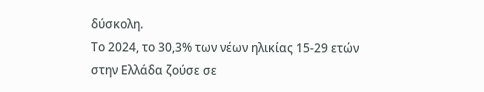δύσκολη.
Το 2024, το 30,3% των νέων ηλικίας 15-29 ετών στην Ελλάδα ζούσε σε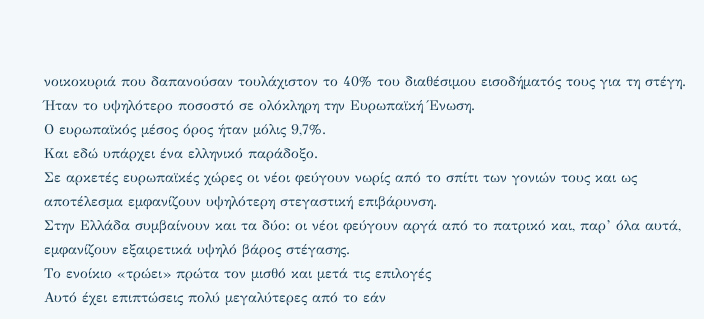νοικοκυριά που δαπανούσαν τουλάχιστον το 40% του διαθέσιμου εισοδήματός τους για τη στέγη.
Ήταν το υψηλότερο ποσοστό σε ολόκληρη την Ευρωπαϊκή Ένωση.
Ο ευρωπαϊκός μέσος όρος ήταν μόλις 9,7%.
Και εδώ υπάρχει ένα ελληνικό παράδοξο.
Σε αρκετές ευρωπαϊκές χώρες οι νέοι φεύγουν νωρίς από το σπίτι των γονιών τους και ως αποτέλεσμα εμφανίζουν υψηλότερη στεγαστική επιβάρυνση.
Στην Ελλάδα συμβαίνουν και τα δύο: οι νέοι φεύγουν αργά από το πατρικό και, παρ’ όλα αυτά, εμφανίζουν εξαιρετικά υψηλό βάρος στέγασης.
Το ενοίκιο «τρώει» πρώτα τον μισθό και μετά τις επιλογές
Αυτό έχει επιπτώσεις πολύ μεγαλύτερες από το εάν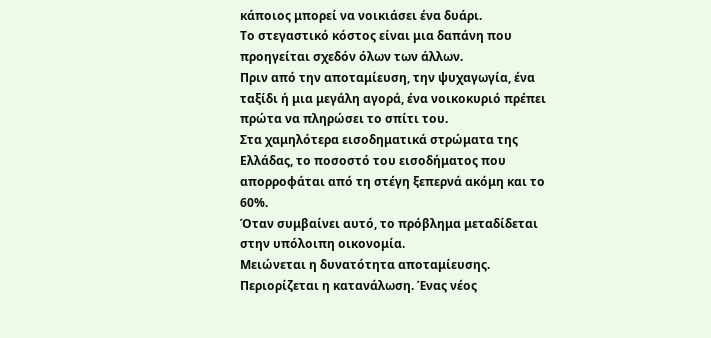κάποιος μπορεί να νοικιάσει ένα δυάρι.
Το στεγαστικό κόστος είναι μια δαπάνη που προηγείται σχεδόν όλων των άλλων.
Πριν από την αποταμίευση, την ψυχαγωγία, ένα ταξίδι ή μια μεγάλη αγορά, ένα νοικοκυριό πρέπει πρώτα να πληρώσει το σπίτι του.
Στα χαμηλότερα εισοδηματικά στρώματα της Ελλάδας, το ποσοστό του εισοδήματος που απορροφάται από τη στέγη ξεπερνά ακόμη και το 60%.
Όταν συμβαίνει αυτό, το πρόβλημα μεταδίδεται στην υπόλοιπη οικονομία.
Μειώνεται η δυνατότητα αποταμίευσης. Περιορίζεται η κατανάλωση. Ένας νέος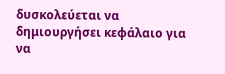δυσκολεύεται να δημιουργήσει κεφάλαιο για να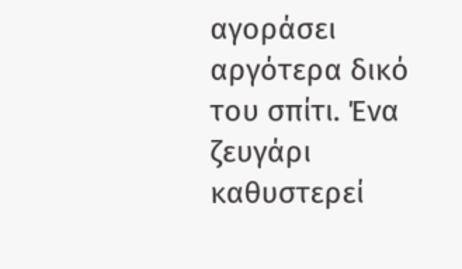αγοράσει αργότερα δικό του σπίτι. Ένα ζευγάρι καθυστερεί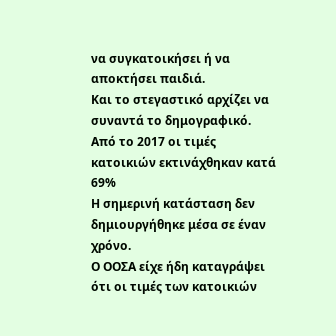να συγκατοικήσει ή να αποκτήσει παιδιά.
Και το στεγαστικό αρχίζει να συναντά το δημογραφικό.
Από το 2017 οι τιμές κατοικιών εκτινάχθηκαν κατά 69%
Η σημερινή κατάσταση δεν δημιουργήθηκε μέσα σε έναν χρόνο.
Ο ΟΟΣΑ είχε ήδη καταγράψει ότι οι τιμές των κατοικιών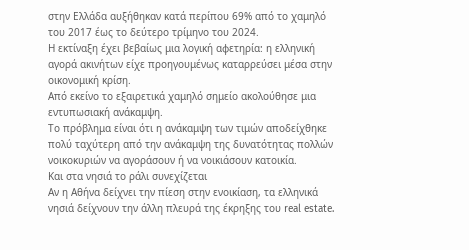στην Ελλάδα αυξήθηκαν κατά περίπου 69% από το χαμηλό του 2017 έως το δεύτερο τρίμηνο του 2024.
Η εκτίναξη έχει βεβαίως μια λογική αφετηρία: η ελληνική αγορά ακινήτων είχε προηγουμένως καταρρεύσει μέσα στην οικονομική κρίση.
Από εκείνο το εξαιρετικά χαμηλό σημείο ακολούθησε μια εντυπωσιακή ανάκαμψη.
Το πρόβλημα είναι ότι η ανάκαμψη των τιμών αποδείχθηκε πολύ ταχύτερη από την ανάκαμψη της δυνατότητας πολλών νοικοκυριών να αγοράσουν ή να νοικιάσουν κατοικία.
Και στα νησιά το ράλι συνεχίζεται
Αν η Αθήνα δείχνει την πίεση στην ενοικίαση, τα ελληνικά νησιά δείχνουν την άλλη πλευρά της έκρηξης του real estate.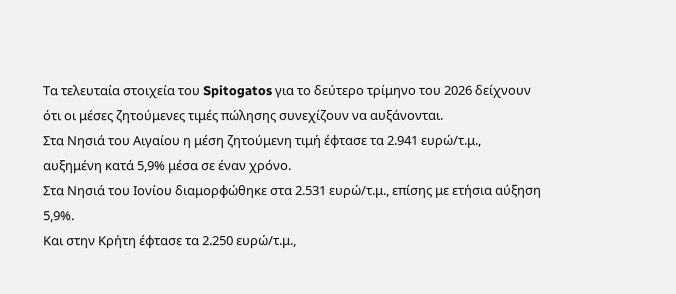Τα τελευταία στοιχεία του Spitogatos για το δεύτερο τρίμηνο του 2026 δείχνουν ότι οι μέσες ζητούμενες τιμές πώλησης συνεχίζουν να αυξάνονται.
Στα Νησιά του Αιγαίου η μέση ζητούμενη τιμή έφτασε τα 2.941 ευρώ/τ.μ., αυξημένη κατά 5,9% μέσα σε έναν χρόνο.
Στα Νησιά του Ιονίου διαμορφώθηκε στα 2.531 ευρώ/τ.μ., επίσης με ετήσια αύξηση 5,9%.
Και στην Κρήτη έφτασε τα 2.250 ευρώ/τ.μ.,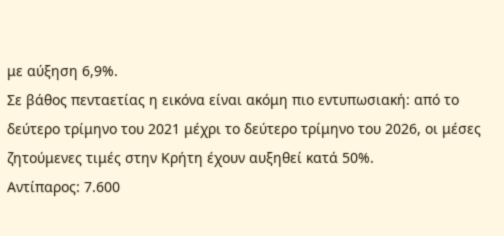με αύξηση 6,9%.
Σε βάθος πενταετίας η εικόνα είναι ακόμη πιο εντυπωσιακή: από το δεύτερο τρίμηνο του 2021 μέχρι το δεύτερο τρίμηνο του 2026, οι μέσες ζητούμενες τιμές στην Κρήτη έχουν αυξηθεί κατά 50%.
Αντίπαρος: 7.600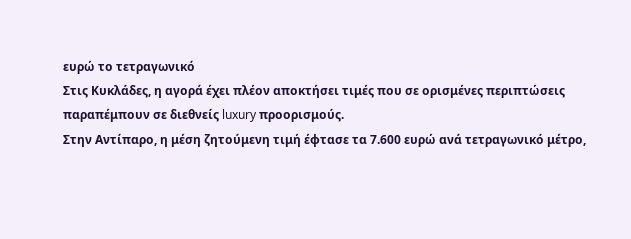ευρώ το τετραγωνικό
Στις Κυκλάδες, η αγορά έχει πλέον αποκτήσει τιμές που σε ορισμένες περιπτώσεις παραπέμπουν σε διεθνείς luxury προορισμούς.
Στην Αντίπαρο, η μέση ζητούμενη τιμή έφτασε τα 7.600 ευρώ ανά τετραγωνικό μέτρο,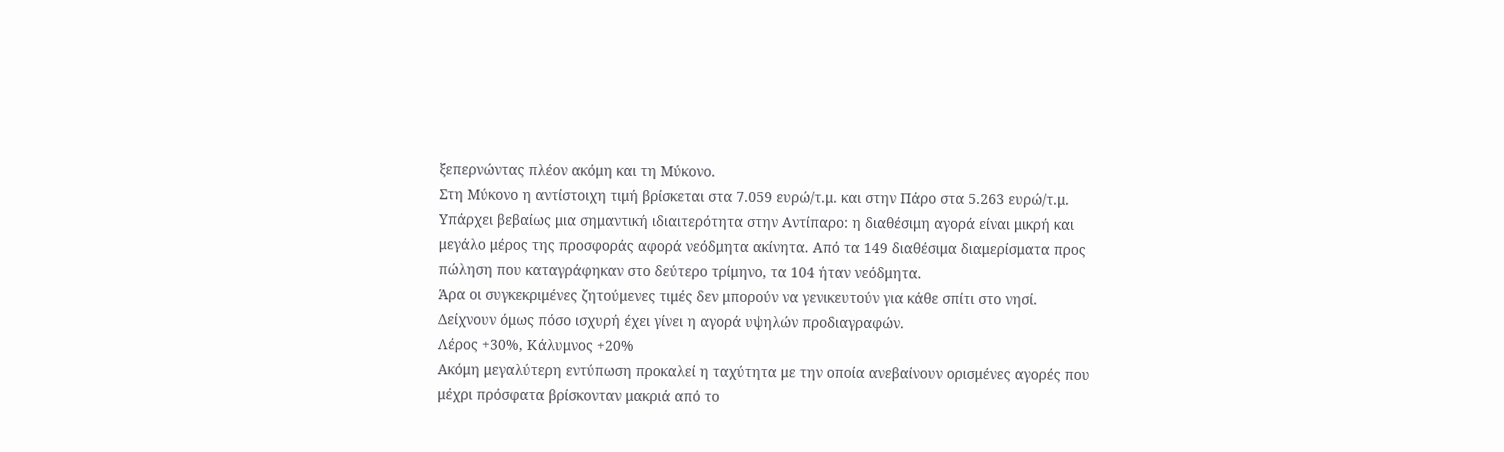ξεπερνώντας πλέον ακόμη και τη Μύκονο.
Στη Μύκονο η αντίστοιχη τιμή βρίσκεται στα 7.059 ευρώ/τ.μ. και στην Πάρο στα 5.263 ευρώ/τ.μ.
Υπάρχει βεβαίως μια σημαντική ιδιαιτερότητα στην Αντίπαρο: η διαθέσιμη αγορά είναι μικρή και μεγάλο μέρος της προσφοράς αφορά νεόδμητα ακίνητα. Από τα 149 διαθέσιμα διαμερίσματα προς πώληση που καταγράφηκαν στο δεύτερο τρίμηνο, τα 104 ήταν νεόδμητα.
Άρα οι συγκεκριμένες ζητούμενες τιμές δεν μπορούν να γενικευτούν για κάθε σπίτι στο νησί.
Δείχνουν όμως πόσο ισχυρή έχει γίνει η αγορά υψηλών προδιαγραφών.
Λέρος +30%, Κάλυμνος +20%
Ακόμη μεγαλύτερη εντύπωση προκαλεί η ταχύτητα με την οποία ανεβαίνουν ορισμένες αγορές που μέχρι πρόσφατα βρίσκονταν μακριά από το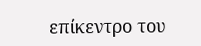επίκεντρο του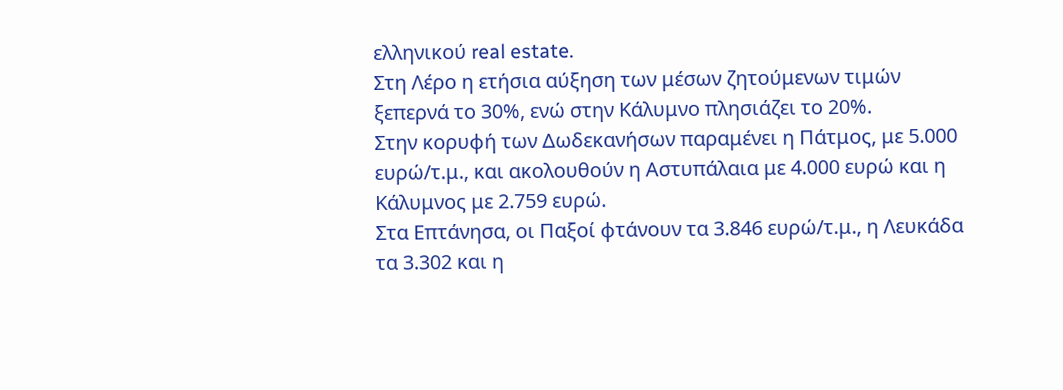ελληνικού real estate.
Στη Λέρο η ετήσια αύξηση των μέσων ζητούμενων τιμών ξεπερνά το 30%, ενώ στην Κάλυμνο πλησιάζει το 20%.
Στην κορυφή των Δωδεκανήσων παραμένει η Πάτμος, με 5.000 ευρώ/τ.μ., και ακολουθούν η Αστυπάλαια με 4.000 ευρώ και η Κάλυμνος με 2.759 ευρώ.
Στα Επτάνησα, οι Παξοί φτάνουν τα 3.846 ευρώ/τ.μ., η Λευκάδα τα 3.302 και η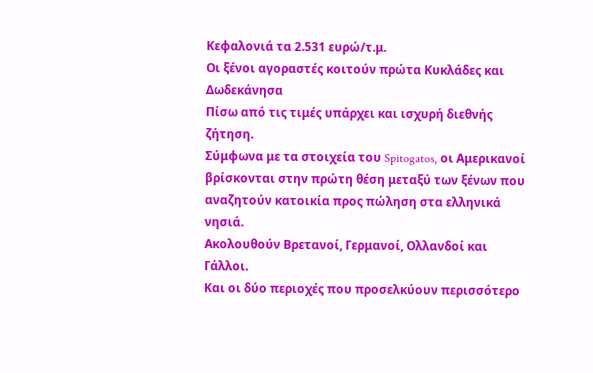Κεφαλονιά τα 2.531 ευρώ/τ.μ.
Οι ξένοι αγοραστές κοιτούν πρώτα Κυκλάδες και Δωδεκάνησα
Πίσω από τις τιμές υπάρχει και ισχυρή διεθνής ζήτηση.
Σύμφωνα με τα στοιχεία του Spitogatos, οι Αμερικανοί βρίσκονται στην πρώτη θέση μεταξύ των ξένων που αναζητούν κατοικία προς πώληση στα ελληνικά νησιά.
Ακολουθούν Βρετανοί, Γερμανοί, Ολλανδοί και Γάλλοι.
Και οι δύο περιοχές που προσελκύουν περισσότερο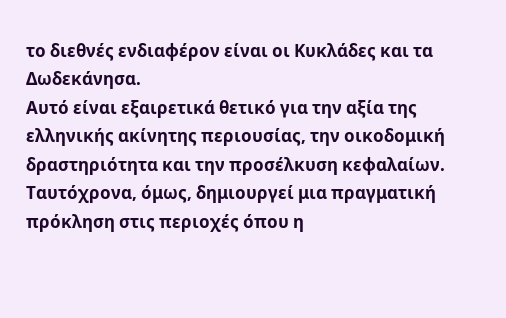το διεθνές ενδιαφέρον είναι οι Κυκλάδες και τα Δωδεκάνησα.
Αυτό είναι εξαιρετικά θετικό για την αξία της ελληνικής ακίνητης περιουσίας, την οικοδομική δραστηριότητα και την προσέλκυση κεφαλαίων.
Ταυτόχρονα, όμως, δημιουργεί μια πραγματική πρόκληση στις περιοχές όπου η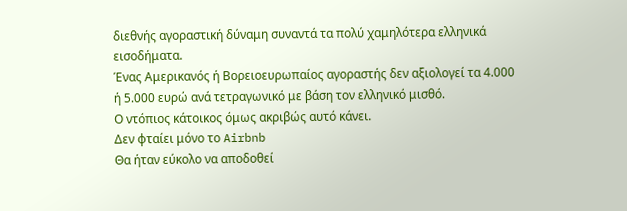διεθνής αγοραστική δύναμη συναντά τα πολύ χαμηλότερα ελληνικά εισοδήματα.
Ένας Αμερικανός ή Βορειοευρωπαίος αγοραστής δεν αξιολογεί τα 4.000 ή 5.000 ευρώ ανά τετραγωνικό με βάση τον ελληνικό μισθό.
Ο ντόπιος κάτοικος όμως ακριβώς αυτό κάνει.
Δεν φταίει μόνο το Airbnb
Θα ήταν εύκολο να αποδοθεί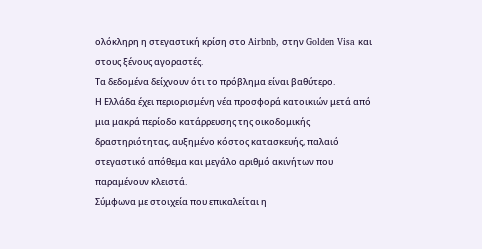ολόκληρη η στεγαστική κρίση στο Airbnb, στην Golden Visa και στους ξένους αγοραστές.
Τα δεδομένα δείχνουν ότι το πρόβλημα είναι βαθύτερο.
Η Ελλάδα έχει περιορισμένη νέα προσφορά κατοικιών μετά από μια μακρά περίοδο κατάρρευσης της οικοδομικής δραστηριότητας, αυξημένο κόστος κατασκευής, παλαιό στεγαστικό απόθεμα και μεγάλο αριθμό ακινήτων που παραμένουν κλειστά.
Σύμφωνα με στοιχεία που επικαλείται η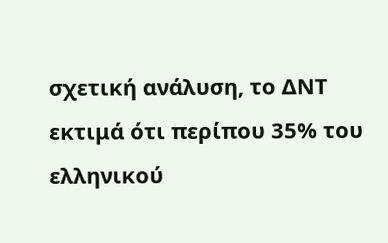σχετική ανάλυση, το ΔΝΤ εκτιμά ότι περίπου 35% του ελληνικού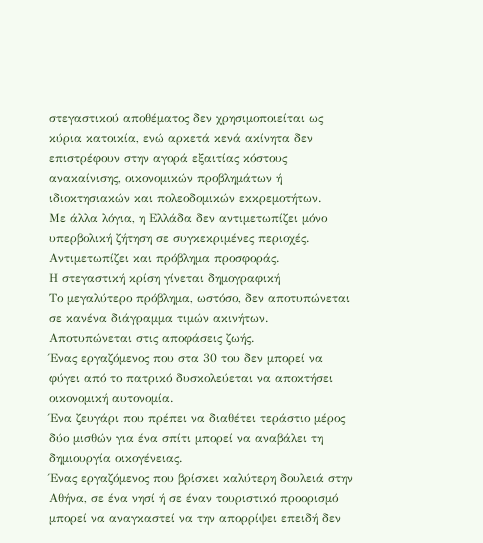στεγαστικού αποθέματος δεν χρησιμοποιείται ως κύρια κατοικία, ενώ αρκετά κενά ακίνητα δεν επιστρέφουν στην αγορά εξαιτίας κόστους ανακαίνισης, οικονομικών προβλημάτων ή ιδιοκτησιακών και πολεοδομικών εκκρεμοτήτων.
Με άλλα λόγια, η Ελλάδα δεν αντιμετωπίζει μόνο υπερβολική ζήτηση σε συγκεκριμένες περιοχές.
Αντιμετωπίζει και πρόβλημα προσφοράς.
Η στεγαστική κρίση γίνεται δημογραφική
Το μεγαλύτερο πρόβλημα, ωστόσο, δεν αποτυπώνεται σε κανένα διάγραμμα τιμών ακινήτων.
Αποτυπώνεται στις αποφάσεις ζωής.
Ένας εργαζόμενος που στα 30 του δεν μπορεί να φύγει από το πατρικό δυσκολεύεται να αποκτήσει οικονομική αυτονομία.
Ένα ζευγάρι που πρέπει να διαθέτει τεράστιο μέρος δύο μισθών για ένα σπίτι μπορεί να αναβάλει τη δημιουργία οικογένειας.
Ένας εργαζόμενος που βρίσκει καλύτερη δουλειά στην Αθήνα, σε ένα νησί ή σε έναν τουριστικό προορισμό μπορεί να αναγκαστεί να την απορρίψει επειδή δεν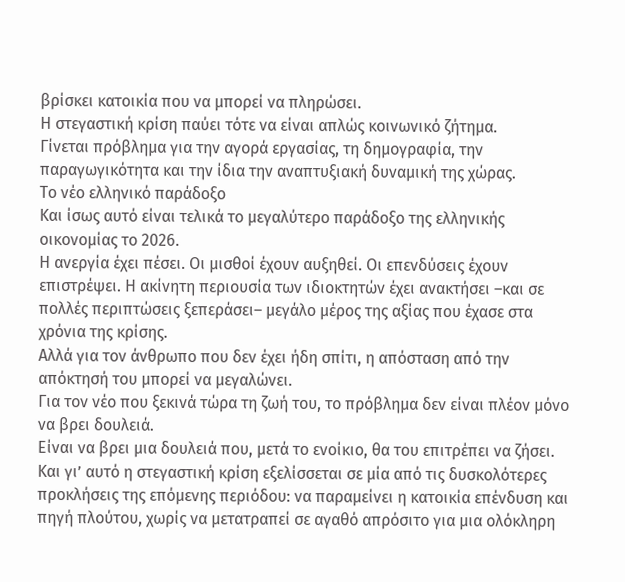βρίσκει κατοικία που να μπορεί να πληρώσει.
Η στεγαστική κρίση παύει τότε να είναι απλώς κοινωνικό ζήτημα.
Γίνεται πρόβλημα για την αγορά εργασίας, τη δημογραφία, την παραγωγικότητα και την ίδια την αναπτυξιακή δυναμική της χώρας.
Το νέο ελληνικό παράδοξο
Και ίσως αυτό είναι τελικά το μεγαλύτερο παράδοξο της ελληνικής οικονομίας το 2026.
Η ανεργία έχει πέσει. Οι μισθοί έχουν αυξηθεί. Οι επενδύσεις έχουν επιστρέψει. Η ακίνητη περιουσία των ιδιοκτητών έχει ανακτήσει –και σε πολλές περιπτώσεις ξεπεράσει– μεγάλο μέρος της αξίας που έχασε στα χρόνια της κρίσης.
Αλλά για τον άνθρωπο που δεν έχει ήδη σπίτι, η απόσταση από την απόκτησή του μπορεί να μεγαλώνει.
Για τον νέο που ξεκινά τώρα τη ζωή του, το πρόβλημα δεν είναι πλέον μόνο να βρει δουλειά.
Είναι να βρει μια δουλειά που, μετά το ενοίκιο, θα του επιτρέπει να ζήσει.
Και γι’ αυτό η στεγαστική κρίση εξελίσσεται σε μία από τις δυσκολότερες προκλήσεις της επόμενης περιόδου: να παραμείνει η κατοικία επένδυση και πηγή πλούτου, χωρίς να μετατραπεί σε αγαθό απρόσιτο για μια ολόκληρη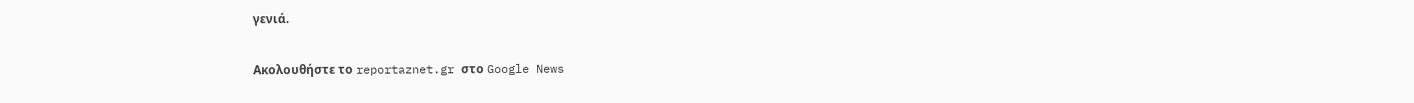γενιά.

Ακολουθήστε το reportaznet.gr στο Google News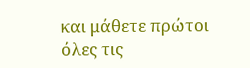και μάθετε πρώτοι όλες τις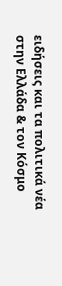ειδήσεις και τα πολιτικά νέα στην Ελλάδα & τον Κόσμο